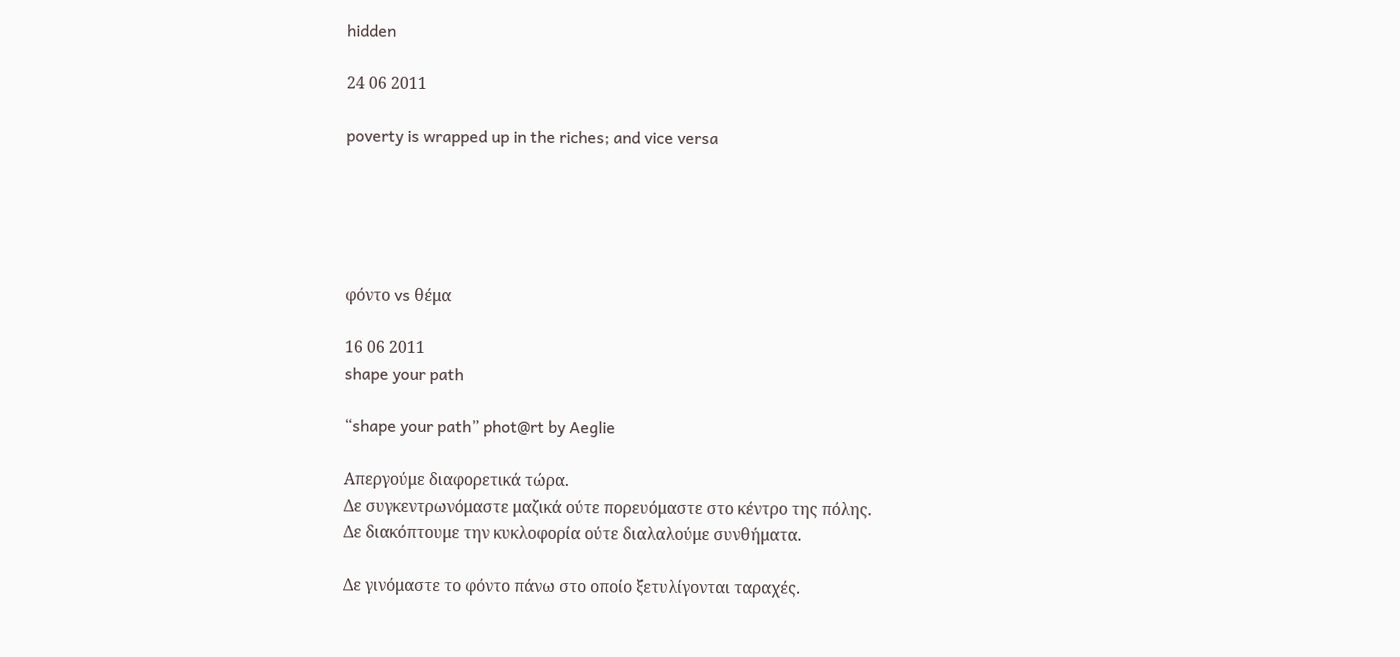hidden

24 06 2011

poverty is wrapped up in the riches; and vice versa





φόντο vs θέμα

16 06 2011
shape your path

“shape your path” phot@rt by Aeglie

Απεργούμε διαφορετικά τώρα.
Δε συγκεντρωνόμαστε μαζικά ούτε πορευόμαστε στο κέντρο της πόλης.
Δε διακόπτουμε την κυκλοφορία ούτε διαλαλούμε συνθήματα.

Δε γινόμαστε το φόντο πάνω στο οποίο ξετυλίγονται ταραχές.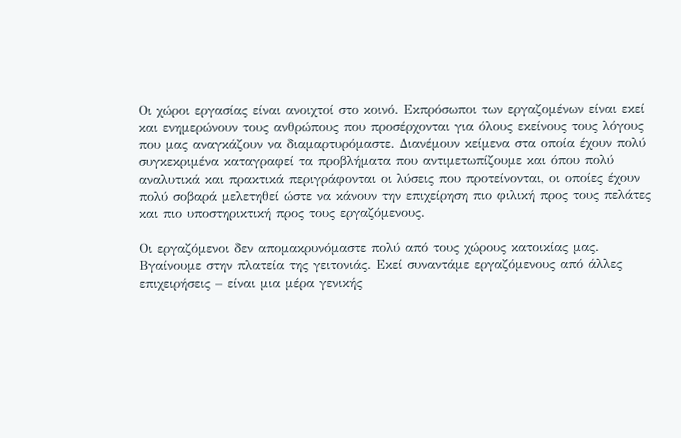Οι χώροι εργασίας είναι ανοιχτοί στο κοινό. Εκπρόσωποι των εργαζομένων είναι εκεί και ενημερώνουν τους ανθρώπους που προσέρχονται για όλους εκείνους τους λόγους που μας αναγκάζουν να διαμαρτυρόμαστε. Διανέμουν κείμενα στα οποία έχουν πολύ συγκεκριμένα καταγραφεί τα προβλήματα που αντιμετωπίζουμε και όπου πολύ αναλυτικά και πρακτικά περιγράφονται οι λύσεις που προτείνονται, οι οποίες έχουν πολύ σοβαρά μελετηθεί ώστε να κάνουν την επιχείρηση πιο φιλική προς τους πελάτες και πιο υποστηρικτική προς τους εργαζόμενους.

Οι εργαζόμενοι δεν απομακρυνόμαστε πολύ από τους χώρους κατοικίας μας. Βγαίνουμε στην πλατεία της γειτονιάς. Εκεί συναντάμε εργαζόμενους από άλλες επιχειρήσεις – είναι μια μέρα γενικής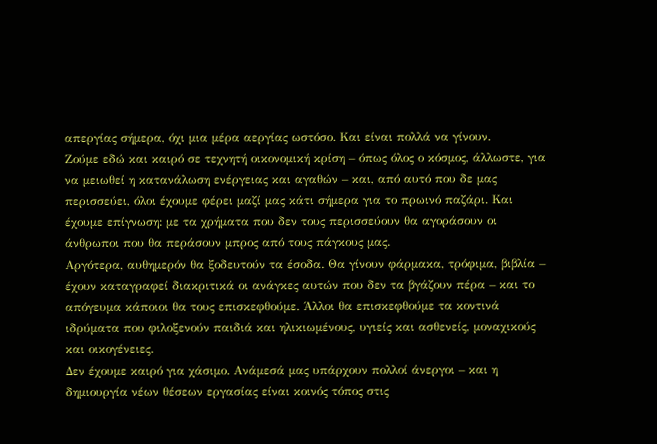απεργίας σήμερα, όχι μια μέρα αεργίας ωστόσο. Και είναι πολλά να γίνουν.
Ζούμε εδώ και καιρό σε τεχνητή οικονομική κρίση – όπως όλος ο κόσμος, άλλωστε, για να μειωθεί η κατανάλωση ενέργειας και αγαθών – και, από αυτό που δε μας περισσεύει, όλοι έχουμε φέρει μαζί μας κάτι σήμερα για το πρωινό παζάρι. Και έχουμε επίγνωση: με τα χρήματα που δεν τους περισσεύουν θα αγοράσουν οι άνθρωποι που θα περάσουν μπρος από τους πάγκους μας.
Αργότερα, αυθημερόν θα ξοδευτούν τα έσοδα. Θα γίνουν φάρμακα, τρόφιμα, βιβλία – έχουν καταγραφεί διακριτικά οι ανάγκες αυτών που δεν τα βγάζουν πέρα – και το απόγευμα κάποιοι θα τους επισκεφθούμε. Άλλοι θα επισκεφθούμε τα κοντινά ιδρύματα που φιλοξενούν παιδιά και ηλικιωμένους, υγιείς και ασθενείς, μοναχικούς και οικογένειες.
Δεν έχουμε καιρό για χάσιμο. Ανάμεσά μας υπάρχουν πολλοί άνεργοι – και η δημιουργία νέων θέσεων εργασίας είναι κοινός τόπος στις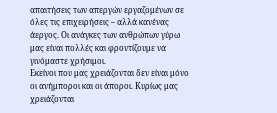απαιτήσεις των απεργών εργαζομένων σε όλες τις επιχειρήσεις – αλλά κανένας άεργος. Οι ανάγκες των ανθρώπων γύρω μας είναι πολλές και φροντίζουμε να γινόμαστε χρήσιμοι.
Εκείνοι που μας χρειάζονται δεν είναι μόνο οι ανήμποροι και οι άποροι. Κυρίως μας χρειάζονται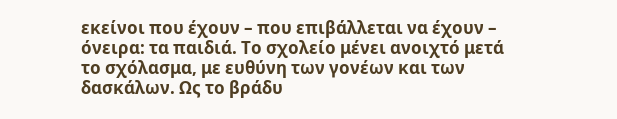εκείνοι που έχουν – που επιβάλλεται να έχουν – όνειρα: τα παιδιά. Το σχολείο μένει ανοιχτό μετά το σχόλασμα, με ευθύνη των γονέων και των δασκάλων. Ως το βράδυ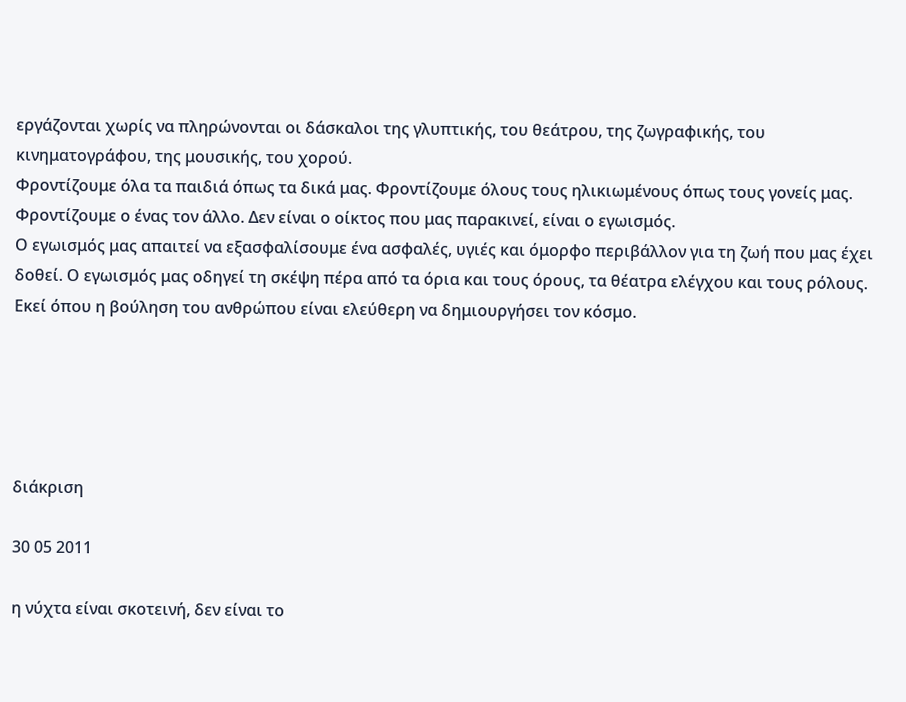εργάζονται χωρίς να πληρώνονται οι δάσκαλοι της γλυπτικής, του θεάτρου, της ζωγραφικής, του κινηματογράφου, της μουσικής, του χορού.
Φροντίζουμε όλα τα παιδιά όπως τα δικά μας. Φροντίζουμε όλους τους ηλικιωμένους όπως τους γονείς μας. Φροντίζουμε ο ένας τον άλλο. Δεν είναι ο οίκτος που μας παρακινεί, είναι ο εγωισμός.
Ο εγωισμός μας απαιτεί να εξασφαλίσουμε ένα ασφαλές, υγιές και όμορφο περιβάλλον για τη ζωή που μας έχει δοθεί. Ο εγωισμός μας οδηγεί τη σκέψη πέρα από τα όρια και τους όρους, τα θέατρα ελέγχου και τους ρόλους. Εκεί όπου η βούληση του ανθρώπου είναι ελεύθερη να δημιουργήσει τον κόσμο.





διάκριση

30 05 2011

η νύχτα είναι σκοτεινή, δεν είναι το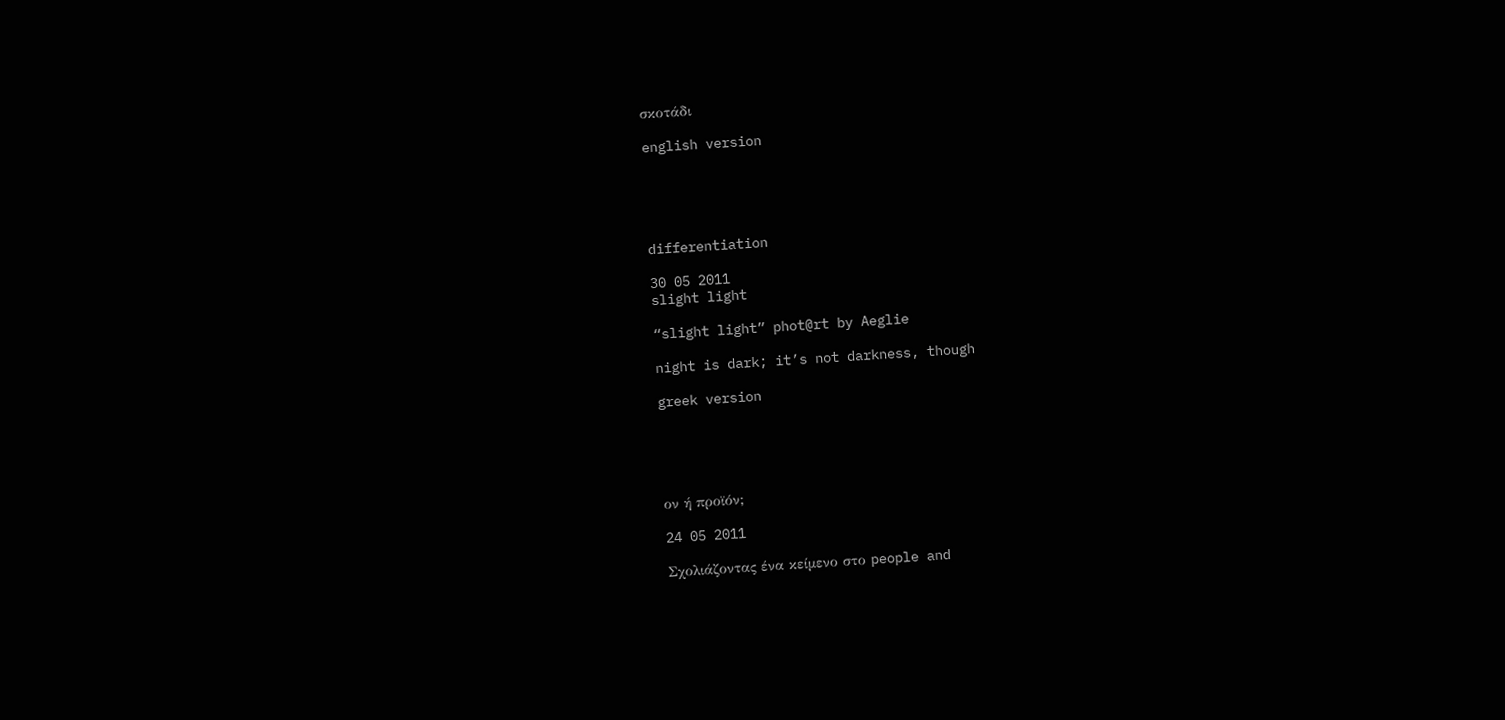σκοτάδι

english version





differentiation

30 05 2011
slight light

“slight light” phot@rt by Aeglie

night is dark; it’s not darkness, though

greek version





ον ή προϊόν;

24 05 2011

Σχολιάζοντας ένα κείμενο στο people and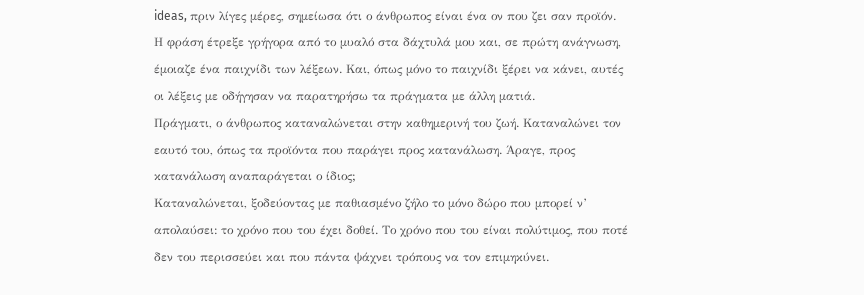ideas, πριν λίγες μέρες, σημείωσα ότι ο άνθρωπος είναι ένα ον που ζει σαν προϊόν.
Η φράση έτρεξε γρήγορα από το μυαλό στα δάχτυλά μου και, σε πρώτη ανάγνωση, έμοιαζε ένα παιχνίδι των λέξεων. Και, όπως μόνο το παιχνίδι ξέρει να κάνει, αυτές οι λέξεις με οδήγησαν να παρατηρήσω τα πράγματα με άλλη ματιά.
Πράγματι, ο άνθρωπος καταναλώνεται στην καθημερινή του ζωή. Καταναλώνει τον εαυτό του, όπως τα προϊόντα που παράγει προς κατανάλωση. Άραγε, προς κατανάλωση αναπαράγεται ο ίδιος;
Καταναλώνεται, ξοδεύοντας με παθιασμένο ζήλο το μόνο δώρο που μπορεί ν’ απολαύσει: το χρόνο που του έχει δοθεί. Το χρόνο που του είναι πολύτιμος, που ποτέ δεν του περισσεύει και που πάντα ψάχνει τρόπους να τον επιμηκύνει.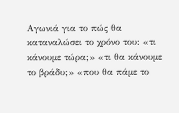Αγωνιά για το πώς θα καταναλώσει το χρόνο του: «τι κάνουμε τώρα;» «τι θα κάνουμε το βράδυ;» «που θα πάμε το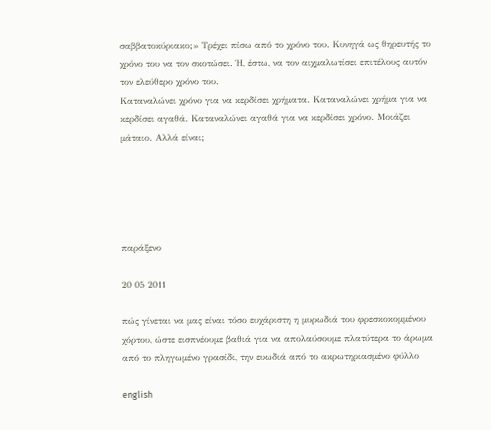σαββατοκύριακο;» Τρέχει πίσω από το χρόνο του. Κυνηγά ως θηρευτής το χρόνο του να τον σκοτώσει. Ή, έστω, να τον αιχμαλωτίσει επιτέλους αυτόν τον ελεύθερο χρόνο του.
Καταναλώνει χρόνο για να κερδίσει χρήματα. Καταναλώνει χρήμα για να κερδίσει αγαθά. Καταναλώνει αγαθά για να κερδίσει χρόνο. Μοιάζει μάταιο. Αλλά είναι;





παράξενο

20 05 2011

πώς γίνεται να μας είναι τόσο ευχάριστη η μυρωδιά του φρεσκοκομμένου χόρτου, ώστε εισπνέουμε βαθιά για να απολαύσουμε πλατύτερα το άρωμα από το πληγωμένο γρασίδι, την ευωδιά από το ακρωτηριασμένο φύλλο

english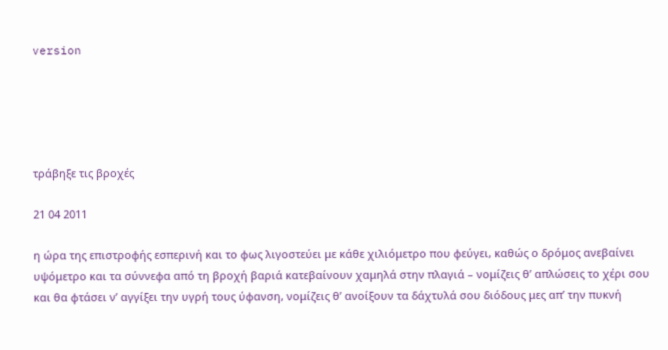version





τράβηξε τις βροχές

21 04 2011

η ώρα της επιστροφής εσπερινή και το φως λιγοστεύει με κάθε χιλιόμετρο που φεύγει, καθώς ο δρόμος ανεβαίνει υψόμετρο και τα σύννεφα από τη βροχή βαριά κατεβαίνουν χαμηλά στην πλαγιά – νομίζεις θ’ απλώσεις το χέρι σου και θα φτάσει ν’ αγγίξει την υγρή τους ύφανση, νομίζεις θ’ ανοίξουν τα δάχτυλά σου διόδους μες απ’ την πυκνή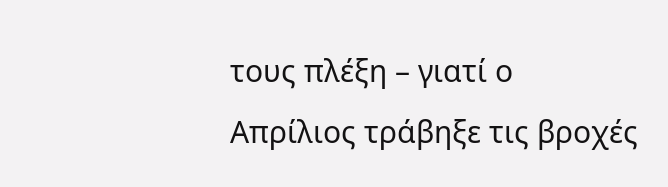τους πλέξη – γιατί ο Απρίλιος τράβηξε τις βροχές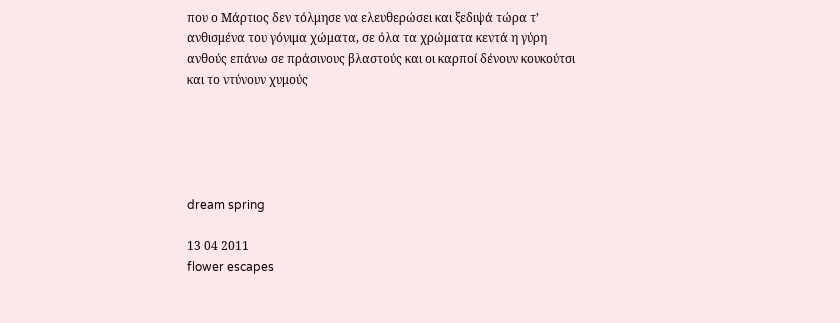που ο Μάρτιος δεν τόλμησε να ελευθερώσει και ξεδιψά τώρα τ’ ανθισμένα του γόνιμα χώματα, σε όλα τα χρώματα κεντά η γύρη ανθούς επάνω σε πράσινους βλαστούς και οι καρποί δένουν κουκούτσι και το ντύνουν χυμούς





dream spring

13 04 2011
flower escapes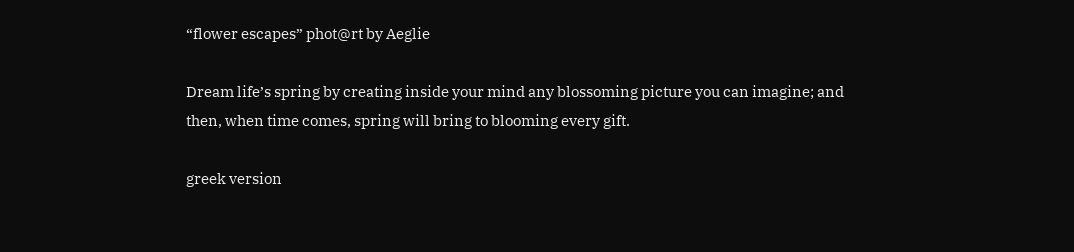“flower escapes” phot@rt by Aeglie

Dream life’s spring by creating inside your mind any blossoming picture you can imagine; and then, when time comes, spring will bring to blooming every gift.

greek version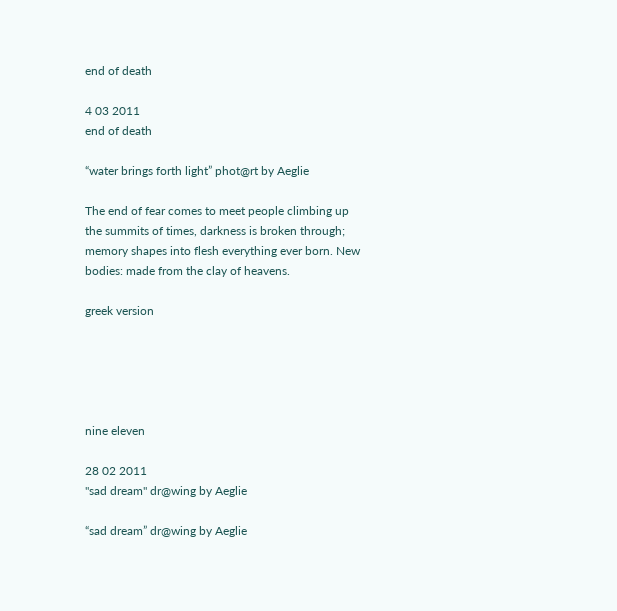end of death

4 03 2011
end of death

“water brings forth light” phot@rt by Aeglie

The end of fear comes to meet people climbing up the summits of times, darkness is broken through; memory shapes into flesh everything ever born. New bodies: made from the clay of heavens.

greek version





nine eleven

28 02 2011
"sad dream" dr@wing by Aeglie

“sad dream” dr@wing by Aeglie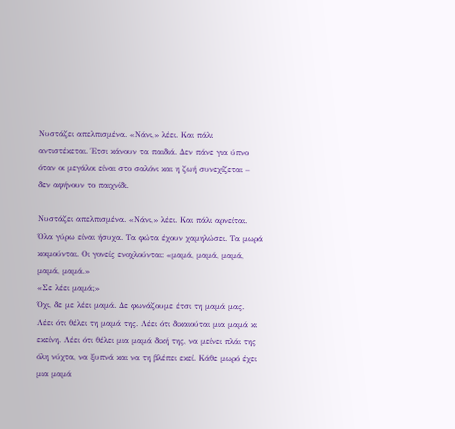Νυστάζει απελπισμένα. «Νάνι,» λέει. Και πάλι αντιστέκεται. Έτσι κάνουν τα παιδιά. Δεν πάνε για ύπνο όταν οι μεγάλοι είναι στο σαλόνι και η ζωή συνεχίζεται – δεν αφήνουν το παιχνίδι.

Νυστάζει απελπισμένα. «Νάνι,» λέει. Και πάλι αρνείται. Όλα γύρω είναι ήσυχα. Τα φώτα έχουν χαμηλώσει. Τα μωρά κοιμούνται. Οι γονείς ενοχλούνται: «μαμά, μαμά, μαμά, μαμά, μαμά.»
«Σε λέει μαμά;»
Όχι, δε με λέει μαμά. Δε φωνάζουμε έτσι τη μαμά μας. Λέει ότι θέλει τη μαμά της. Λέει ότι δικαιούται μια μαμά κι εκείνη. Λέει ότι θέλει μια μαμά δική της, να μείνει πλάι της όλη νύχτα, να ξυπνά και να τη βλέπει εκεί. Κάθε μωρό έχει μια μαμά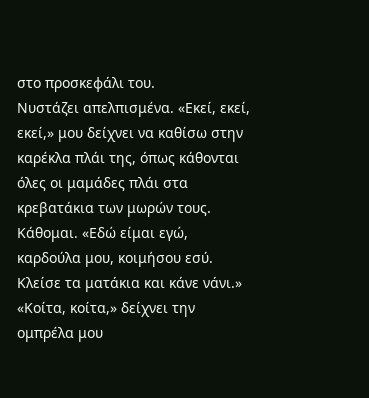στο προσκεφάλι του.
Νυστάζει απελπισμένα. «Εκεί, εκεί, εκεί,» μου δείχνει να καθίσω στην καρέκλα πλάι της, όπως κάθονται όλες οι μαμάδες πλάι στα κρεβατάκια των μωρών τους. Κάθομαι. «Εδώ είμαι εγώ, καρδούλα μου, κοιμήσου εσύ. Κλείσε τα ματάκια και κάνε νάνι.»
«Κοίτα, κοίτα,» δείχνει την ομπρέλα μου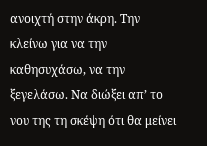ανοιχτή στην άκρη. Την κλείνω για να την καθησυχάσω, να την ξεγελάσω. Να διώξει απ’ το νου της τη σκέψη ότι θα μείνει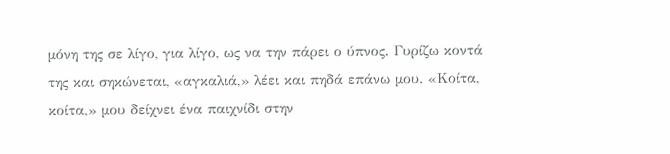μόνη της σε λίγο, για λίγο, ως να την πάρει ο ύπνος. Γυρίζω κοντά της και σηκώνεται, «αγκαλιά,» λέει και πηδά επάνω μου. «Κοίτα, κοίτα,» μου δείχνει ένα παιχνίδι στην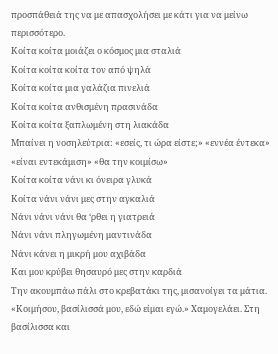προσπάθειά της να με απασχολήσει με κάτι για να μείνω περισσότερο.
Κοίτα κοίτα μοιάζει ο κόσμος μια σταλιά
Κοίτα κοίτα κοίτα τον από ψηλά
Κοίτα κοίτα μια γαλάζια πινελιά
Κοίτα κοίτα ανθισμένη πρασινάδα
Κοίτα κοίτα ξαπλωμένη στη λιακάδα
Μπαίνει η νοσηλεύτρια: «εσείς, τι ώρα είστε;» «εννέα έντεκα» «είναι εντεκάμιση» «θα την κοιμίσω»
Κοίτα κοίτα νάνι κι όνειρα γλυκά
Κοίτα νάνι νάνι μες στην αγκαλιά
Νάνι νάνι νάνι θα ‘ρθει η γιατρειά
Νάνι νάνι πληγωμένη μαντινάδα
Νάνι κάνει η μικρή μου αχιβάδα
Και μου κρύβει θησαυρό μες στην καρδιά
Την ακουμπάω πάλι στο κρεβατάκι της, μισανοίγει τα μάτια. «Κοιμήσου, βασίλισσά μου, εδώ είμαι εγώ.» Χαμογελάει. Στη βασίλισσα και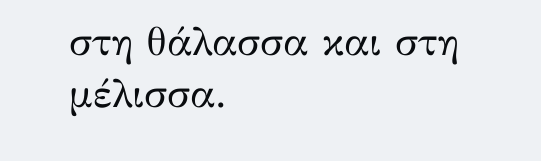στη θάλασσα και στη μέλισσα.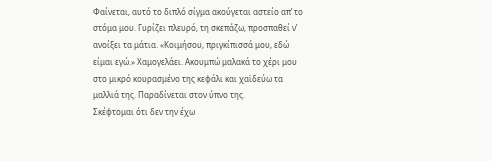Φαίνεται, αυτό το διπλό σίγμα ακούγεται αστείο απ’ το στόμα μου. Γυρίζει πλευρό, τη σκεπάζω, προσπαθεί ν’ ανοίξει τα μάτια. «Κοιμήσου, πριγκίπισσά μου, εδώ είμαι εγώ.» Χαμογελάει. Ακουμπώ μαλακά το χέρι μου στο μικρό κουρασμένο της κεφάλι και χαϊδεύω τα μαλλιά της. Παραδίνεται στον ύπνο της.
Σκέφτομαι ότι δεν την έχω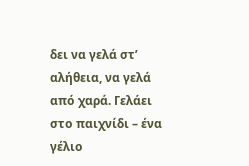δει να γελά στ’ αλήθεια, να γελά από χαρά. Γελάει στο παιχνίδι – ένα γέλιο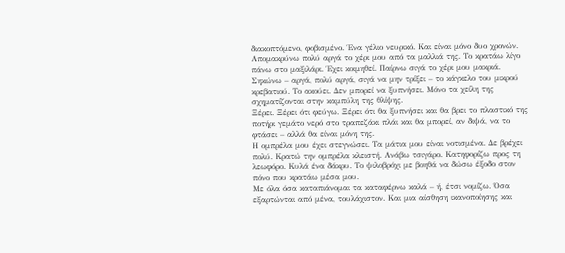διακοπτόμενο, φοβισμένο. Ένα γέλιο νευρικό. Και είναι μόνο δυο χρονών.
Απομακρύνω πολύ αργά το χέρι μου από τα μαλλιά της. Το κρατάω λίγο πάνω στο μαξιλάρι. Έχει κοιμηθεί. Παίρνω σιγά το χέρι μου μακριά. Σηκώνω – αργά, πολύ αργά, σιγά να μην τρίξει – το κάγκελο του μικρού κρεβατιού. Το ακούει. Δεν μπορεί να ξυπνήσει. Μόνο τα χείλη της σχηματίζονται στην καμπύλη της θλίψης.
Ξέρει. Ξέρει ότι φεύγω. Ξέρει ότι θα ξυπνήσει και θα βρει το πλαστικό της ποτήρι γεμάτο νερό στο τραπεζάκι πλάι και θα μπορεί, αν διψά, να το φτάσει – αλλά θα είναι μόνη της.
Η ομπρέλα μου έχει στεγνώσει. Τα μάτια μου είναι νοτισμένα. Δε βρέχει πολύ. Κρατώ την ομπρέλα κλειστή. Ανάβω τσιγάρο. Κατηφορίζω προς τη λεωφόρο. Κυλά ένα δάκρυ. Το ψιλοβρόχι με βοηθά να δώσω έξοδο στον πόνο που κρατάω μέσα μου.
Με όλα όσα καταπιάνομαι τα καταφέρνω καλά – ή, έτσι νομίζω. Όσα εξαρτώνται από μένα, τουλάχιστον. Και μια αίσθηση ικανοποίησης και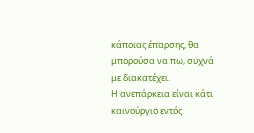κάποιας έπαρσης, θα μπορούσα να πω, συχνά με διακατέχει.
Η ανεπάρκεια είναι κάτι καινούργιο εντός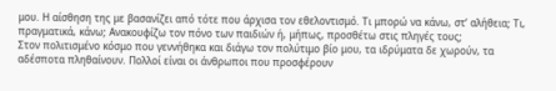μου. Η αίσθηση της με βασανίζει από τότε που άρχισα τον εθελοντισμό. Τι μπορώ να κάνω, στ’ αλήθεια; Τι, πραγματικά, κάνω; Ανακουφίζω τον πόνο των παιδιών ή, μήπως, προσθέτω στις πληγές τους;
Στον πολιτισμένο κόσμο που γεννήθηκα και διάγω τον πολύτιμο βίο μου, τα ιδρύματα δε χωρούν, τα αδέσποτα πληθαίνουν. Πολλοί είναι οι άνθρωποι που προσφέρουν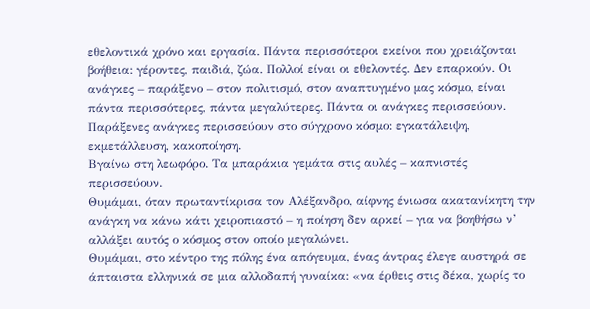εθελοντικά χρόνο και εργασία. Πάντα περισσότεροι εκείνοι που χρειάζονται βοήθεια: γέροντες, παιδιά, ζώα. Πολλοί είναι οι εθελοντές. Δεν επαρκούν. Οι ανάγκες – παράξενο – στον πολιτισμό, στον αναπτυγμένο μας κόσμο, είναι πάντα περισσότερες, πάντα μεγαλύτερες. Πάντα οι ανάγκες περισσεύουν. Παράξενες ανάγκες περισσεύουν στο σύγχρονο κόσμο: εγκατάλειψη, εκμετάλλευση, κακοποίηση.
Βγαίνω στη λεωφόρο. Τα μπαράκια γεμάτα στις αυλές – καπνιστές περισσεύουν.
Θυμάμαι, όταν πρωταντίκρισα τον Αλέξανδρο, αίφνης ένιωσα ακατανίκητη την ανάγκη να κάνω κάτι χειροπιαστό – η ποίηση δεν αρκεί – για να βοηθήσω ν’ αλλάξει αυτός ο κόσμος στον οποίο μεγαλώνει.
Θυμάμαι, στο κέντρο της πόλης ένα απόγευμα, ένας άντρας έλεγε αυστηρά σε άπταιστα ελληνικά σε μια αλλοδαπή γυναίκα: «να έρθεις στις δέκα, χωρίς το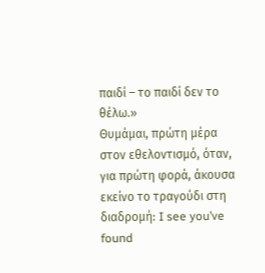παιδί – το παιδί δεν το θέλω.»
Θυμάμαι, πρώτη μέρα στον εθελοντισμό, όταν, για πρώτη φορά, άκουσα εκείνο το τραγούδι στη διαδρομή: I see you’ve found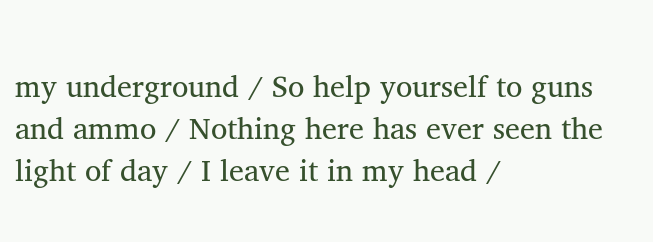my underground / So help yourself to guns and ammo / Nothing here has ever seen the light of day / I leave it in my head /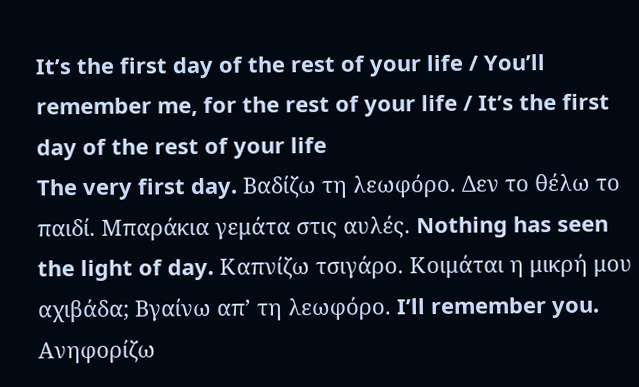It’s the first day of the rest of your life / You’ll remember me, for the rest of your life / It’s the first day of the rest of your life
The very first day. Βαδίζω τη λεωφόρο. Δεν το θέλω το παιδί. Μπαράκια γεμάτα στις αυλές. Nothing has seen the light of day. Καπνίζω τσιγάρο. Κοιμάται η μικρή μου αχιβάδα; Βγαίνω απ’ τη λεωφόρο. I’ll remember you. Ανηφορίζω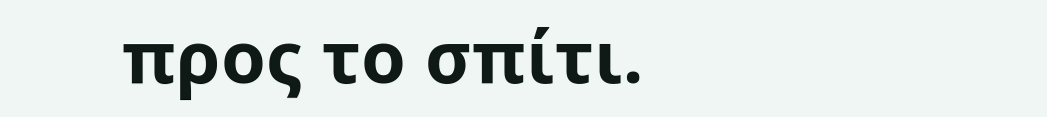προς το σπίτι.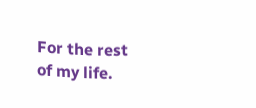For the rest of my life.